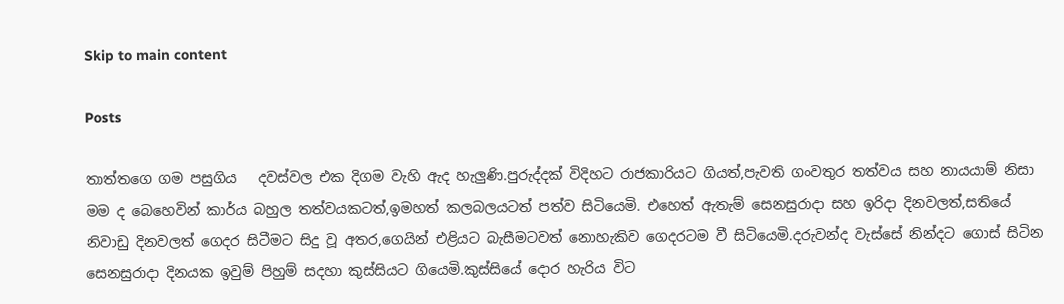Skip to main content

Posts

තාත්තගෙ ගම පසුගිය   දවස්වල එක දිගම වැහි ඇද හැලුණි.පුරුද්දක් විදිහට රාජකාරියට ගියත්,පැවති ගංවතුර තත්වය සහ නායයාම් නිසා මම ද බෙහෙවින් කාර්ය බහුල තත්වයකටත්,ඉමහත් කලබලයටත් පත්ව සිටියෙමි. එහෙත් ඇතැම් සෙනසුරාදා සහ ඉරිදා දිනවලත්,සතියේ නිවාඩු දිනවලත් ගෙදර සිටීමට සිදු වූ අතර,ගෙයින් එළියට බැසීමටවත් නොහැකිව ගෙදරටම වී සිටියෙමි.දරුවන්ද වැස්සේ නින්දට ගොස් සිටින සෙනසුරාදා දිනයක ඉවුම් පිහුම් සදහා කුස්සියට ගියෙමි.කුස්සියේ දොර හැරිය විට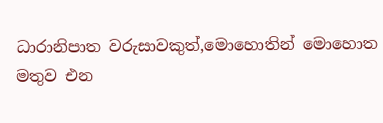ධාරානිපාත වරුසාවකුත්,මොහොතින් මොහොත මතුව එන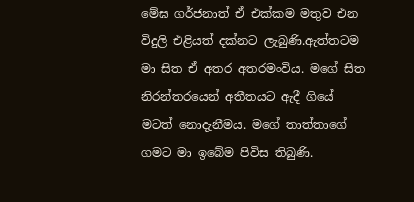මේඝ ගර්ජනාත් ඒ එක්කම මතුව එන විදුලි එළියත් දක්නට ලැබුණි.ඇත්තටම මා සිත ඒ අතර අතරමංවිය. මගේ සිත නිරන්තරයෙන් අතීතයට ඇදී ගියේ මටත් නොදැනීමය. මගේ තාත්තාගේ ගමට මා ඉබේම පිවිස තිබුණි.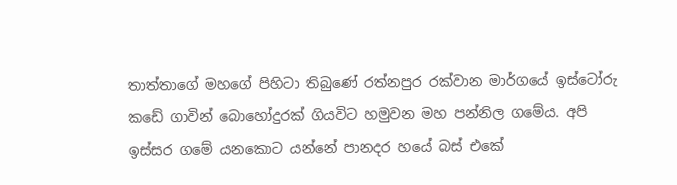තාත්තාගේ මහගේ පිහිටා තිබුණේ රත්නපුර රක්වාන මාර්ගයේ ඉස්ටෝරු කඩේ ගාවින් බොහෝදුරක් ගියවිට හමුවන මහ පන්නිල ගමේය. අපි ඉස්සර ගමේ යනකොට යන්නේ පානදර හයේ බස් එකේ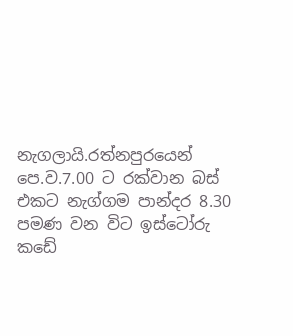නැගලායි.රත්නපුරයෙන් පෙ.ව.7.00 ට රක්වාන බස් එකට නැග්ගම පාන්දර 8.30 පමණ වන විට ඉස්ටෝරු කඩේ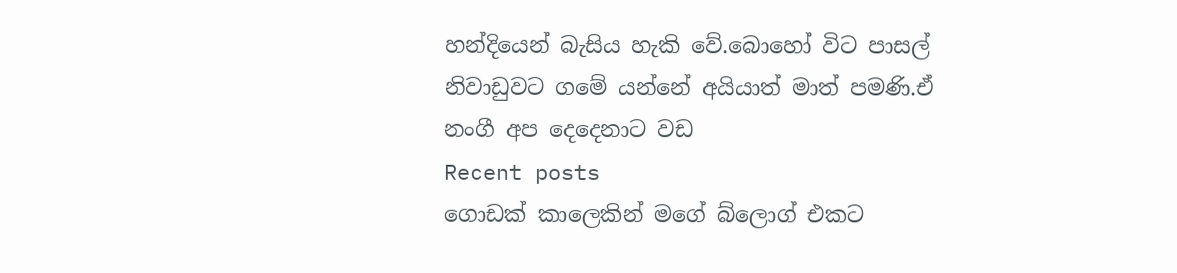හන්දියෙන් බැසිය හැකි වේ.බොහෝ විට පාසල් නිවාඩුවට ගමේ යන්නේ අයියාත් මාත් පමණි.ඒ නංගී අප දෙදෙනාට වඩ
Recent posts
ගොඩක් කාලෙකින් මගේ බ්ලොග් එකට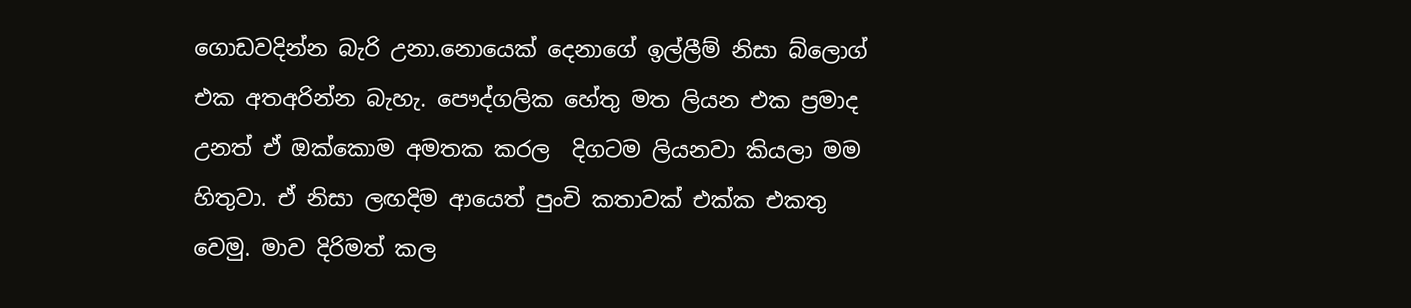ගොඩවදින්න බැරි උනා.නොයෙක් දෙනාගේ ඉල්ලීම් නිසා බ්ලොග් එක අතඅරින්න බැහැ. පෞද්ගලික හේතු මත ලියන එක ප්‍රමාද උනත් ඒ ඔක්කොම අමතක කරල  දිගටම ලියනවා කියලා මම හිතුවා. ඒ නිසා ලඟදිම ආයෙත් පුංචි කතාවක් එක්ක එකතු වෙමු. මාව දිරිමත් කල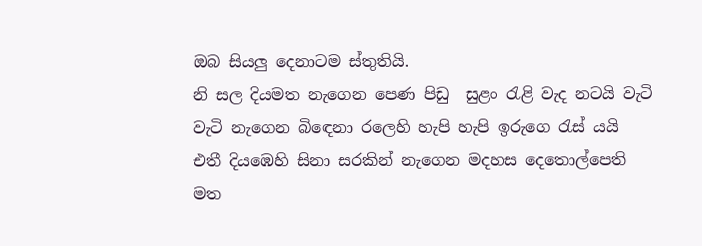ඔබ සියලු දෙනාටම ස්තුතියි.
නි සල දියමත නැගෙන පෙණ පිඩු  සුළං රැළි වැද නටයි වැටි වැටි නැගෙන බිඳෙනා රලෙහි හැපි හැපි ඉරුගෙ රැස් යයි එතී දියඹෙහි සිනා සරකින් නැගෙන මදහස දෙතොල්පෙති මත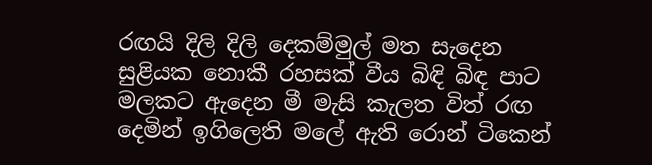රඟයි දිලි දිලි දෙකම්මුල් මත සැදෙන සුළියක නොකී රහසක් වීය බිඳි බිඳ පාට මලකට ඇදෙන මී මැසි කැලත විත් රඟ දෙමින් ඉගිලෙති මලේ ඇති රොන් ටිකෙන්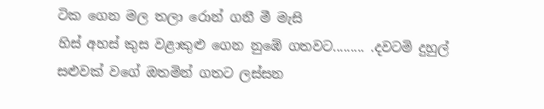ටික ගෙන මල තලා රොන් ගනී මී මැසි
හිස් අහස් කුස වළාකුළු ගෙන නුඹේ ගතවට......... .දවටමි දුහුල් සළුවක් වගේ ඔතමින් ගතට ලස්සන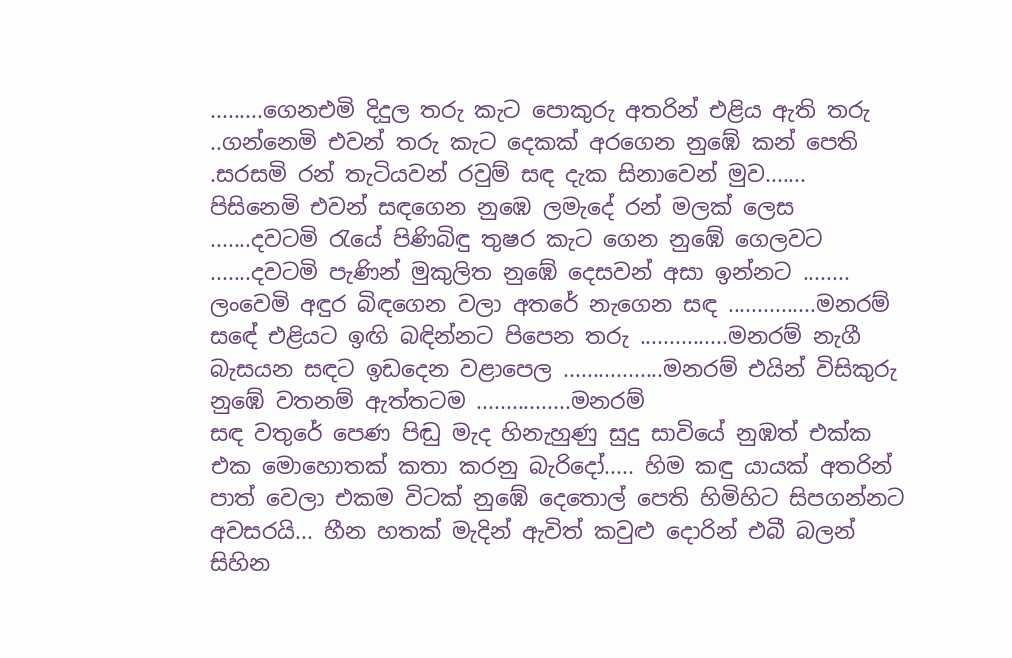.........ගෙනඑමි දිදුල තරු කැට පොකුරු අතරින් එළිය ඇති තරු ..ගන්නෙමි එවන් තරු කැට දෙකක් අරගෙන නුඹේ කන් පෙති .සරසමි රන් තැටියවන් රවුම් සඳ දැක සිනාවෙන් මුව....... පිසිනෙමි එවන් සඳගෙන නුඹෙ ලමැදේ රන් මලක් ලෙස .......දවටමි රැයේ පිණිබිඳු තුෂර කැට ගෙන නුඹේ ගෙලවට .......දවටමි පැණින් මුකුලිත නුඹේ දෙසවන් අසා ඉන්නට ........ ලංවෙමි අඳුර බිඳගෙන වලා අතරේ නැගෙන සඳ ...............මනරම් සඳේ එළියට ඉඟි බඳින්නට පිපෙන තරු ...............මනරම් නැගී බැසයන සඳට ඉඩදෙන වළාපෙල .................මනරම් එයින් විසිකුරු නුඹේ වතනම් ඇත්තටම ................මනරම්
සඳ වතුරේ පෙණ පිඬු මැද හිනැහුණු සුදු සාවියේ නුඹත් එක්ක එක මොහොතක් කතා කරනු බැරිදෝ..... හිම කඳු යායක් අතරින් පාත් වෙලා එකම විටක් නුඹේ දෙතොල් පෙති හිමිහිට සිපගන්නට අවසරයි... හීන හතක් මැදින් ඇවිත් කවුළු දොරින් එබී බලන් සිහින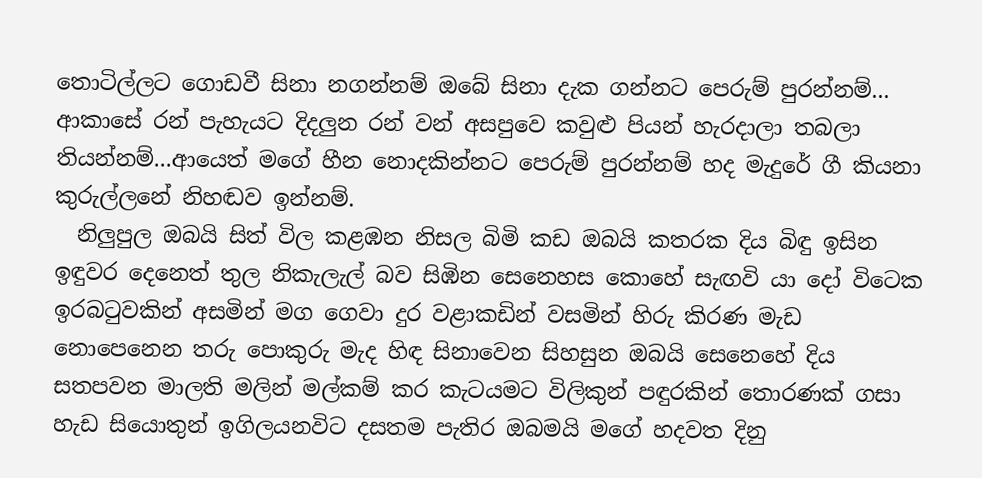තොටිල්ලට ගොඩවී සිනා නගන්නම් ඔබේ සිනා දැක ගන්නට පෙරුම් පුරන්නම්... ආකාසේ රන් පැහැයට දිදලුන රන් වන් අසපුවෙ කවුළු පියන් හැරදාලා තබලා තියන්නම්...ආයෙත් මගේ හීන නොදකින්නට පෙරුම් පුරන්නම් හද මැදුරේ ගී කියනා කුරුල්ලනේ නිහඬව ඉන්නම්.
  නිලුපුල ඔබයි සිත් විල කළඹන නිසල බිමි කඩ ඔබයි කතරක දිය බිඳු ඉසින ඉඳුවර දෙනෙත් තුල නිකැලැල් බව සිඹින සෙනෙහස කොහේ සැඟවි යා දෝ විටෙක ඉරබටුවකින් අසමින් මග ගෙවා දුර වළාකඩින් වසමින් හිරු කිරණ මැඩ නොපෙනෙන තරු පොකුරු මැද හිඳ සිනාවෙන සිහසුන ඔබයි සෙනෙහේ දිය සතපවන මාලති මලින් මල්කම් කර කැටයමට විලිකුන් පඳුරකින් තොරණක් ගසා හැඩ සියොතුන් ඉගිලයනවිට දසතම පැතිර ඔබමයි මගේ හදවත දිනු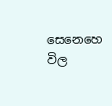සෙනෙහෙ විල